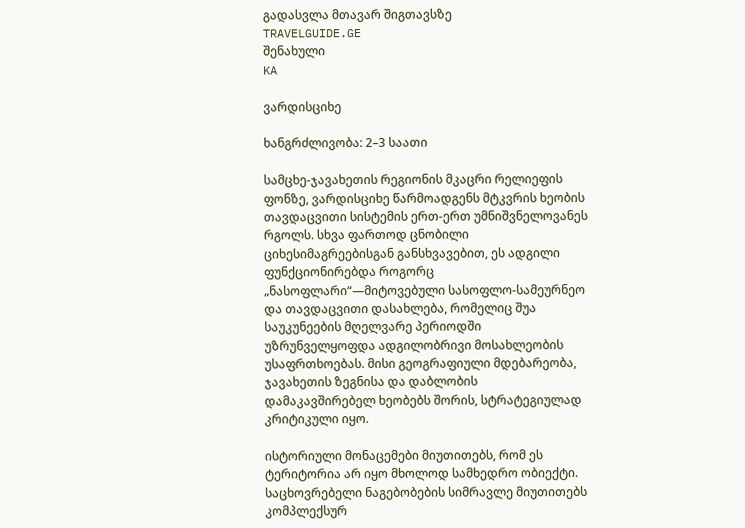გადასვლა მთავარ შიგთავსზე
TRAVELGUIDE.GE
შენახული
KA

ვარდისციხე

ხანგრძლივობა: 2–3 საათი

სამცხე-ჯავახეთის რეგიონის მკაცრი რელიეფის ფონზე, ვარდისციხე წარმოადგენს მტკვრის ხეობის თავდაცვითი სისტემის ერთ-ერთ უმნიშვნელოვანეს რგოლს. სხვა ფართოდ ცნობილი ციხესიმაგრეებისგან განსხვავებით, ეს ადგილი ფუნქციონირებდა როგორც „ნასოფლარი“—მიტოვებული სასოფლო-სამეურნეო და თავდაცვითი დასახლება, რომელიც შუა საუკუნეების მღელვარე პერიოდში უზრუნველყოფდა ადგილობრივი მოსახლეობის უსაფრთხოებას. მისი გეოგრაფიული მდებარეობა, ჯავახეთის ზეგნისა და დაბლობის დამაკავშირებელ ხეობებს შორის, სტრატეგიულად კრიტიკული იყო.

ისტორიული მონაცემები მიუთითებს, რომ ეს ტერიტორია არ იყო მხოლოდ სამხედრო ობიექტი. საცხოვრებელი ნაგებობების სიმრავლე მიუთითებს კომპლექსურ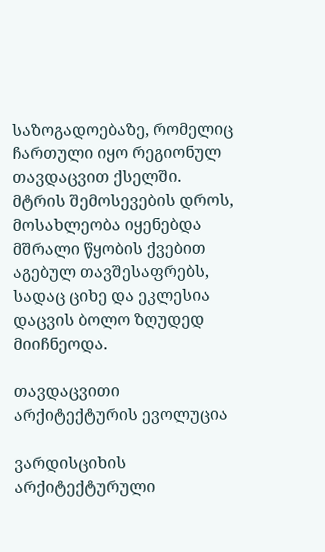საზოგადოებაზე, რომელიც ჩართული იყო რეგიონულ თავდაცვით ქსელში. მტრის შემოსევების დროს, მოსახლეობა იყენებდა მშრალი წყობის ქვებით აგებულ თავშესაფრებს, სადაც ციხე და ეკლესია დაცვის ბოლო ზღუდედ მიიჩნეოდა.

თავდაცვითი არქიტექტურის ევოლუცია

ვარდისციხის არქიტექტურული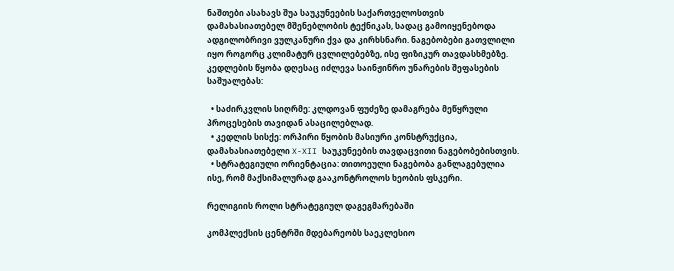ნაშთები ასახავს შუა საუკუნეების საქართველოსთვის დამახასიათებელ მშენებლობის ტექნიკას, სადაც გამოიყენებოდა ადგილობრივი ვულკანური ქვა და კირხსნარი. ნაგებობები გათვლილი იყო როგორც კლიმატურ ცვლილებებზე, ისე ფიზიკურ თავდასხმებზე. კედლების წყობა დღესაც იძლევა საინჟინრო უნარების შეფასების საშუალებას:

  • საძირკვლის სიღრმე: კლდოვან ფუძეზე დამაგრება მეწყრული პროცესების თავიდან ასაცილებლად.
  • კედლის სისქე: ორპირი წყობის მასიური კონსტრუქცია, დამახასიათებელი X-XII საუკუნეების თავდაცვითი ნაგებობებისთვის.
  • სტრატეგიული ორიენტაცია: თითოეული ნაგებობა განლაგებულია ისე, რომ მაქსიმალურად გააკონტროლოს ხეობის ფსკერი.

რელიგიის როლი სტრატეგიულ დაგეგმარებაში

კომპლექსის ცენტრში მდებარეობს საეკლესიო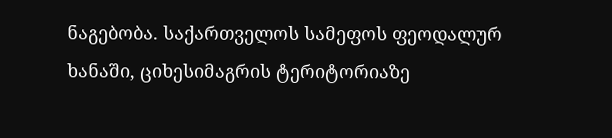ნაგებობა. საქართველოს სამეფოს ფეოდალურ ხანაში, ციხესიმაგრის ტერიტორიაზე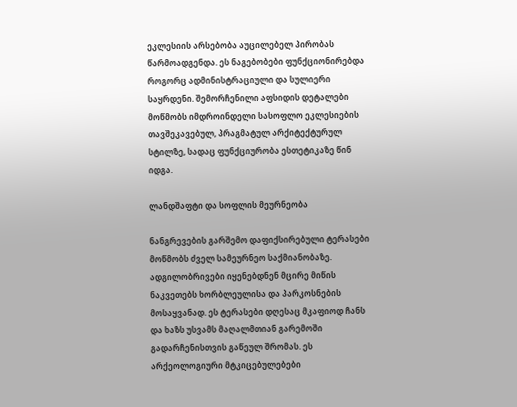ეკლესიის არსებობა აუცილებელ პირობას წარმოადგენდა. ეს ნაგებობები ფუნქციონირებდა როგორც ადმინისტრაციული და სულიერი საყრდენი. შემორჩენილი აფსიდის დეტალები მოწმობს იმდროინდელი სასოფლო ეკლესიების თავშეკავებულ, პრაგმატულ არქიტექტურულ სტილზე, სადაც ფუნქციურობა ესთეტიკაზე წინ იდგა.

ლანდშაფტი და სოფლის მეურნეობა

ნანგრევების გარშემო დაფიქსირებული ტერასები მოწმობს ძველ სამეურნეო საქმიანობაზე. ადგილობრივები იყენებდნენ მცირე მიწის ნაკვეთებს ხორბლეულისა და პარკოსნების მოსაყვანად. ეს ტერასები დღესაც მკაფიოდ ჩანს და ხაზს უსვამს მაღალმთიან გარემოში გადარჩენისთვის გაწეულ შრომას. ეს არქეოლოგიური მტკიცებულებები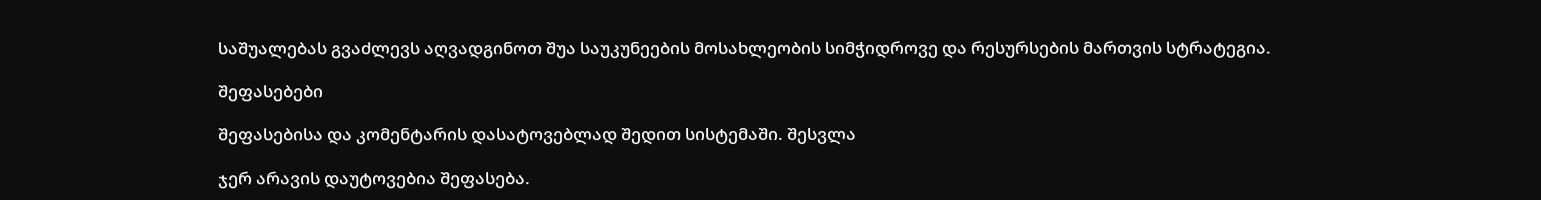საშუალებას გვაძლევს აღვადგინოთ შუა საუკუნეების მოსახლეობის სიმჭიდროვე და რესურსების მართვის სტრატეგია.

შეფასებები

შეფასებისა და კომენტარის დასატოვებლად შედით სისტემაში. შესვლა

ჯერ არავის დაუტოვებია შეფასება.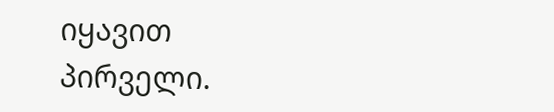იყავით პირველი.